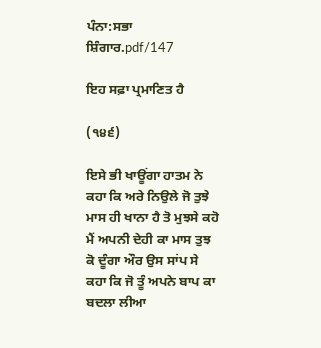ਪੰਨਾ:ਸਭਾ ਸ਼ਿੰਗਾਰ.pdf/147

ਇਹ ਸਫ਼ਾ ਪ੍ਰਮਾਣਿਤ ਹੈ

(੧੪੬)

ਇਸੇ ਭੀ ਖਾਊਂਗਾ ਹਾਤਮ ਨੇ ਕਹਾ ਕਿ ਅਰੇ ਨਿਉਲੇ ਜੋ ਤੁਝੇ ਮਾਸ ਹੀ ਖਾਨਾ ਹੈ ਤੋ ਮੁਝਸੇ ਕਹੋ ਮੈਂ ਅਪਨੀ ਦੇਹੀ ਕਾ ਮਾਸ ਤੁਝ ਕੋ ਦੂੰਗਾ ਔਰ ਉਸ ਸਾਂਪ ਸੇ ਕਹਾ ਕਿ ਜੋ ਤੂੰ ਅਪਨੇ ਬਾਪ ਕਾ ਬਦਲਾ ਲੀਆ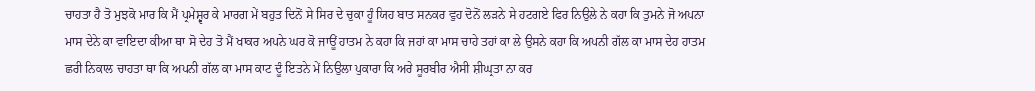ਚਾਹਤਾ ਹੈ ਤੋ ਮੁਝਕੋ ਮਾਰ ਕਿ ਮੈਂ ਪ੍ਰਮੇਸ਼੍ਵਰ ਕੇ ਮਾਰਗ ਮੇਂ ਬਹੁਤ ਦਿਨੋਂ ਸੇ ਸਿਰ ਦੇ ਚੁਕਾ ਹੂੰ ਯਿਹ ਬਾਤ ਸਨਕਰ ਵੁਹ ਦੋਨੋਂ ਲੜਨੇ ਸੇ ਹਟਗਏ ਫਿਰ ਨਿਉਲੇ ਨੇ ਕਹਾ ਕਿ ਤੁਮਨੇ ਜੋ ਅਪਨਾ ਮਾਸ ਦੇਨੇ ਕਾ ਵਾਇਦਾ ਕੀਆ ਥਾ ਸੋ ਦੇਹ ਤੋ ਮੈਂ ਖਾਕਰ ਅਪਨੇ ਘਰ ਕੋ ਜਾਊਂ ਹਾਤਮ ਨੇ ਕਹਾ ਕਿ ਜਹਾਂ ਕਾ ਮਾਸ ਚਾਹੇ ਤਹਾਂ ਕਾ ਲੇ ਉਸਨੇ ਕਹਾ ਕਿ ਅਪਨੀ ਗੱਲ ਕਾ ਮਾਸ ਦੇਹ ਹਾਤਮ ਛਰੀ ਨਿਕਾਲ ਚਾਹਤਾ ਥਾ ਕਿ ਅਪਨੀ ਗੱਲ ਕਾ ਮਾਸ ਕਾਟ ਦੂੰ ਇਤਨੇ ਮੇਂ ਨਿਉਲਾ ਪੁਕਾਰਾ ਕਿ ਅਰੇ ਸੂਰਬੀਰ ਐਸੀ ਸ਼ੀਘ੍ਰਤਾ ਨਾ ਕਰ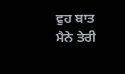ਵੁਹ ਬਾਤ ਮੈਨੇ ਤੇਰੀ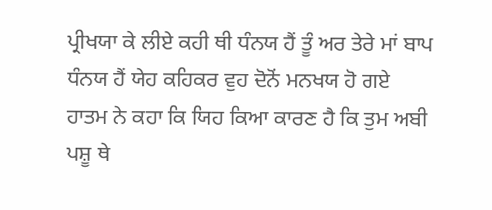ਪ੍ਰੀਖਯਾ ਕੇ ਲੀਏ ਕਹੀ ਥੀ ਧੰਨਯ ਹੈਂ ਤੂੰ ਅਰ ਤੇਰੇ ਮਾਂ ਬਾਪ ਧੰਨਯ ਹੈਂ ਯੇਹ ਕਹਿਕਰ ਵੁਹ ਦੋਨੋਂ ਮਨਖਯ ਹੋ ਗਏ ਹਾਤਮ ਨੇ ਕਹਾ ਕਿ ਯਿਹ ਕਿਆ ਕਾਰਣ ਹੈ ਕਿ ਤੁਮ ਅਬੀ ਪਸ਼ੂ ਥੇ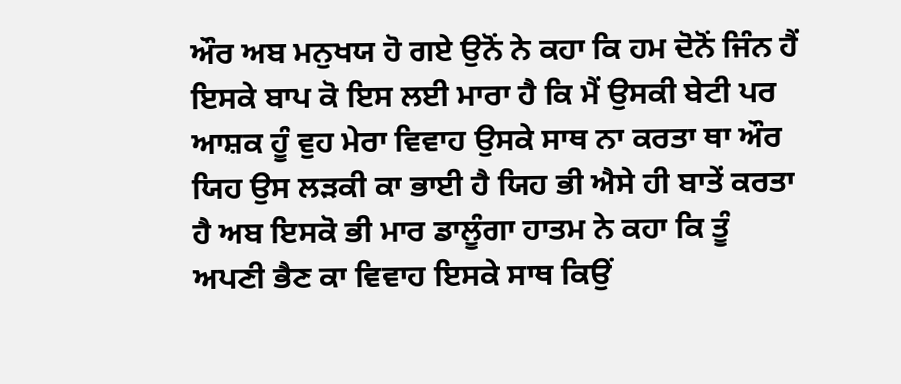ਔਰ ਅਬ ਮਨੁਖਯ ਹੋ ਗਏ ਉਨੋਂ ਨੇ ਕਹਾ ਕਿ ਹਮ ਦੋਨੋਂ ਜਿੰਨ ਹੈਂ ਇਸਕੇ ਬਾਪ ਕੋ ਇਸ ਲਈ ਮਾਰਾ ਹੈ ਕਿ ਮੈਂ ਉਸਕੀ ਬੇਟੀ ਪਰ ਆਸ਼ਕ ਹੂੰ ਵੁਹ ਮੇਰਾ ਵਿਵਾਹ ਉਸਕੇ ਸਾਥ ਨਾ ਕਰਤਾ ਥਾ ਔਰ ਯਿਹ ਉਸ ਲੜਕੀ ਕਾ ਭਾਈ ਹੈ ਯਿਹ ਭੀ ਐਸੇ ਹੀ ਬਾਤੇਂ ਕਰਤਾ ਹੈ ਅਬ ਇਸਕੋ ਭੀ ਮਾਰ ਡਾਲੂੰਗਾ ਹਾਤਮ ਨੇ ਕਹਾ ਕਿ ਤੂੰ ਅਪਣੀ ਭੈਣ ਕਾ ਵਿਵਾਹ ਇਸਕੇ ਸਾਥ ਕਿਉਂ